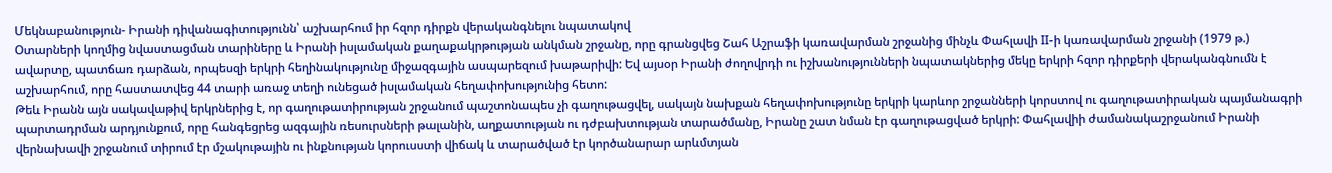Մեկնաբանություն- Իրանի դիվանագիտությունն՝ աշխարհում իր հզոր դիրքն վերականգնելու նպատակով
Օտարների կողմից նվաստացման տարիները և Իրանի իսլամական քաղաքակրթության անկման շրջանը, որը գրանցվեց Շահ Աշրաֆի կառավարման շրջանից մինչև Փահլավի II-ի կառավարման շրջանի (1979 թ.) ավարտը, պատճառ դարձան, որպեսզի երկրի հեղինակությունը միջազգային ասպարեզում խաթարիվի: Եվ այսօր Իրանի ժողովրդի ու իշխանությունների նպատակներից մեկը երկրի հզոր դիրքերի վերականգնումն է աշխարհում, որը հաստատվեց 44 տարի առաջ տեղի ունեցած իսլամական հեղափոխությունից հետո:
Թեև Իրանն այն սակավաթիվ երկրներից է, որ գաղութատիրության շրջանում պաշտոնապես չի գաղութացվել, սակայն նախքան հեղափոխությունը երկրի կարևոր շրջանների կորստով ու գաղութատիրական պայմանագրի պարտադրման արդյունքում, որը հանգեցրեց ազգային ռեսուրսների թալանին, աղքատության ու դժբախտության տարածմանը, Իրանը շատ նման էր գաղութացված երկրի: Փահլավիի ժամանակաշրջանում Իրանի վերնախավի շրջանում տիրում էր մշակութային ու ինքնության կորուսստի վիճակ և տարածված էր կործանարար արևմտյան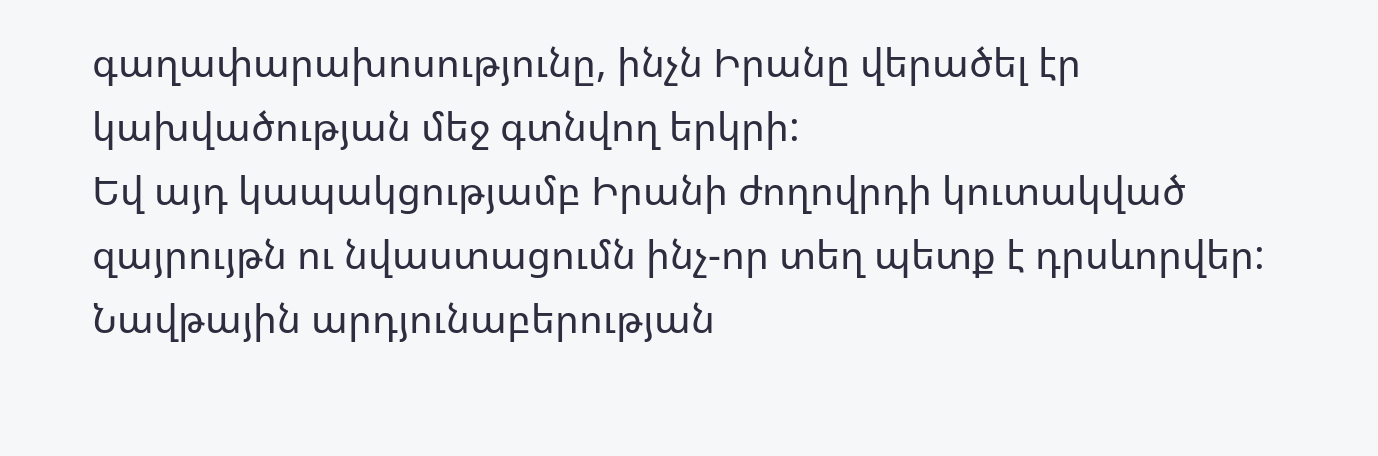գաղափարախոսությունը, ինչն Իրանը վերածել էր կախվածության մեջ գտնվող երկրի:
Եվ այդ կապակցությամբ Իրանի ժողովրդի կուտակված զայրույթն ու նվաստացումն ինչ-որ տեղ պետք է դրսևորվեր: Նավթային արդյունաբերության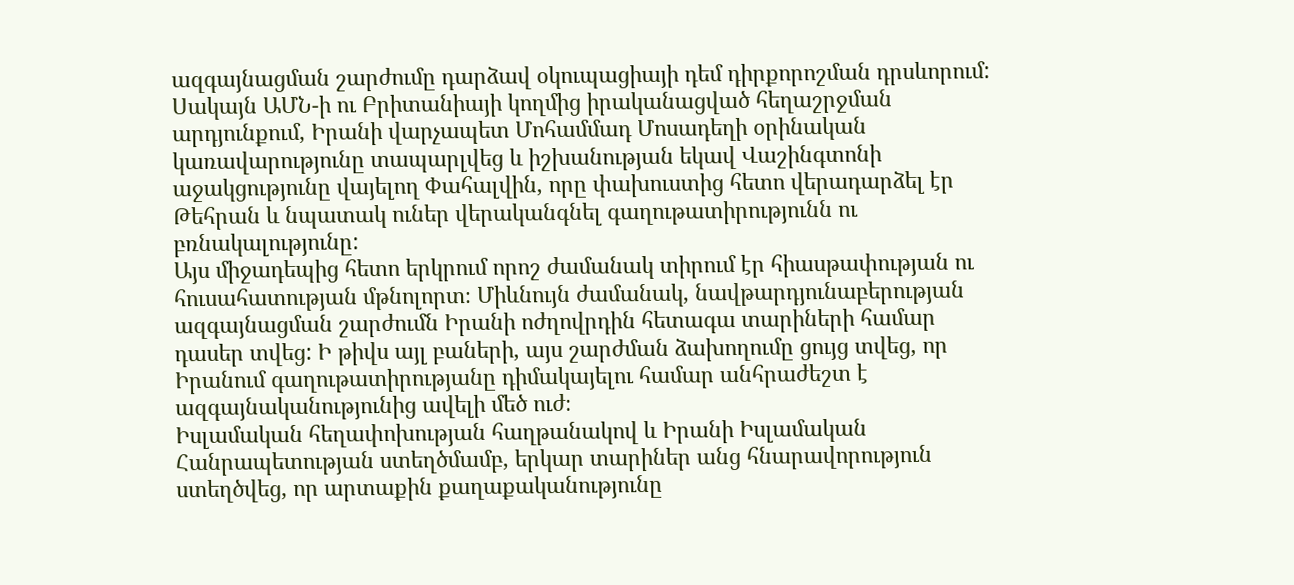ազգայնացման շարժումը դարձավ օկուպացիայի դեմ դիրքորոշման դրսևորում: Սակայն ԱՄՆ-ի ու Բրիտանիայի կողմից իրականացված հեղաշրջման արդյունքում, Իրանի վարչապետ Մոհամմադ Մոսադեղի օրինական կառավարությունը տապարլվեց և իշխանության եկավ Վաշինգտոնի աջակցությունը վայելող Փահալվին, որը փախուստից հետո վերադարձել էր Թեհրան և նպատակ ուներ վերականգնել գաղութատիրությունն ու բռնակալությունը:
Այս միջադեպից հետո երկրում որոշ ժամանակ տիրում էր հիասթափության ու հուսահատության մթնոլորտ։ Միևնույն ժամանակ, նավթարդյունաբերության ազգայնացման շարժումն Իրանի ոժղովրդին հետագա տարիների համար դասեր տվեց: Ի թիվս այլ բաների, այս շարժման ձախողումը ցույց տվեց, որ Իրանում գաղութատիրությանը դիմակայելու համար անհրաժեշտ է ազգայնականությունից ավելի մեծ ուժ։
Իսլամական հեղափոխության հաղթանակով և Իրանի Իսլամական Հանրապետության ստեղծմամբ, երկար տարիներ անց հնարավորություն ստեղծվեց, որ արտաքին քաղաքականությունը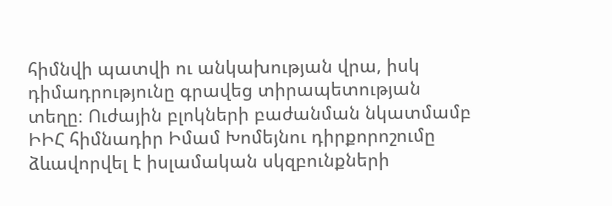հիմնվի պատվի ու անկախության վրա, իսկ դիմադրությունը գրավեց տիրապետության տեղը։ Ուժային բլոկների բաժանման նկատմամբ ԻԻՀ հիմնադիր Իմամ Խոմեյնու դիրքորոշումը ձևավորվել է իսլամական սկզբունքների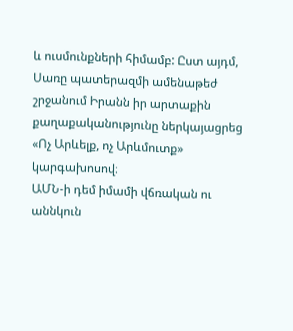և ուսմունքների հիմամբ: Ըստ այդմ, Սառը պատերազմի ամենաթեժ շրջանում Իրանն իր արտաքին քաղաքականությունը ներկայացրեց «Ոչ Արևելք, ոչ Արևմուտք» կարգախոսով։
ԱՄՆ-ի դեմ իմամի վճռական ու աննկուն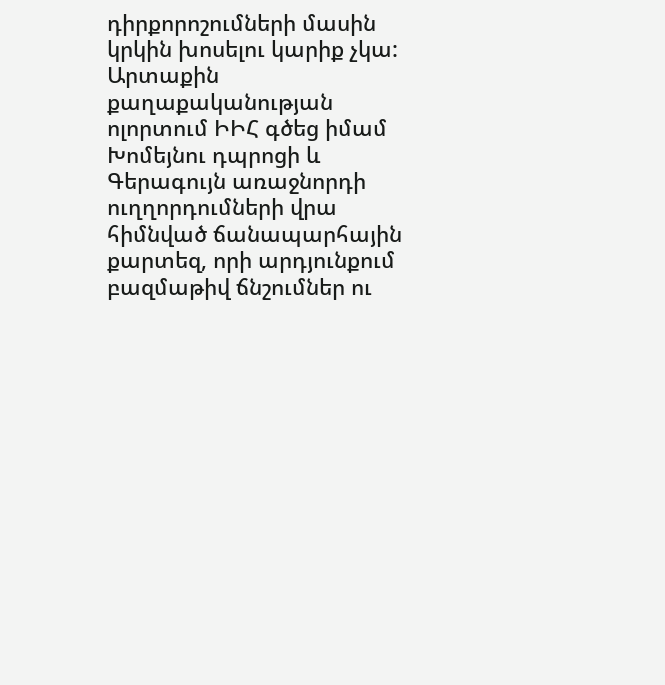դիրքորոշումների մասին կրկին խոսելու կարիք չկա: Արտաքին քաղաքականության ոլորտում ԻԻՀ գծեց իմամ Խոմեյնու դպրոցի և Գերագույն առաջնորդի ուղղորդումների վրա հիմնված ճանապարհային քարտեզ, որի արդյունքում բազմաթիվ ճնշումներ ու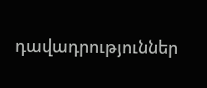դավադրություններ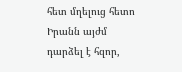հետ մղելուց հետո Իրանն այժմ դարձել է հզոր,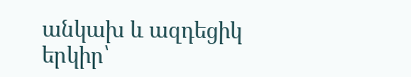անկախ և ազդեցիկ երկիր՝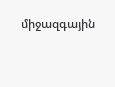միջազգային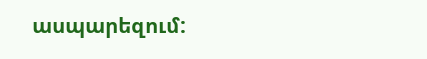ասպարեզում: